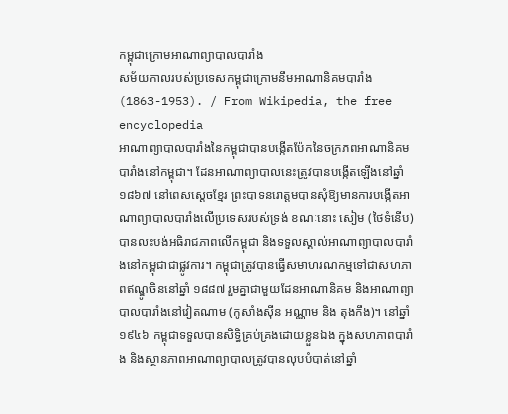កម្ពុជាក្រោមអាណាព្យាបាលបារាំង
សម័យកាលរបស់ប្រទេសកម្ពុជាក្រោមនឹមអាណានិគមបារាំង (1863-1953). / From Wikipedia, the free encyclopedia
អាណាព្យាបាលបារាំងនៃកម្ពុជាបានបង្កើតប៉ែកនៃចក្រភពអាណានិគមបារាំងនៅកម្ពុជា។ ដែនអាណាព្យាបាលនេះត្រូវបានបង្កើតឡើងនៅឆ្នាំ ១៨៦៧ នៅពេសស្ដេចខ្មែរ ព្រះបាទនរោត្តមបានសុំឱ្យមានការបង្កើតអាណាព្យាបាលបារាំងលើប្រទេសរបស់ទ្រង់ ខណៈនោះ សៀម (ថៃទំនើប) បានលះបង់អធិរាជភាពលើកម្ពុជា និងទទួលស្គាល់អាណាព្យាបាលបារាំងនៅកម្ពុជាជាផ្លូវការ។ កម្ពុជាត្រូវបានធ្វើសមាហរណកម្មទៅជាសហភាពឥណ្ឌូចិននៅឆ្នាំ ១៨៨៧ រួមគ្នាជាមួយដែនអាណានិគម និងអាណាព្យាបាលបារាំងនៅវៀតណាម (កូសាំងស៊ីន អណ្ណាម និង តុងកឹង)។ នៅឆ្នាំ ១៩៤៦ កម្ពុជាទទួលបានសិទ្ធិគ្រប់គ្រងដោយខ្លួនឯង ក្នុងសហភាពបារាំង និងស្ថានភាពអាណាព្យាបាលត្រូវបានលុបបំបាត់នៅឆ្នាំ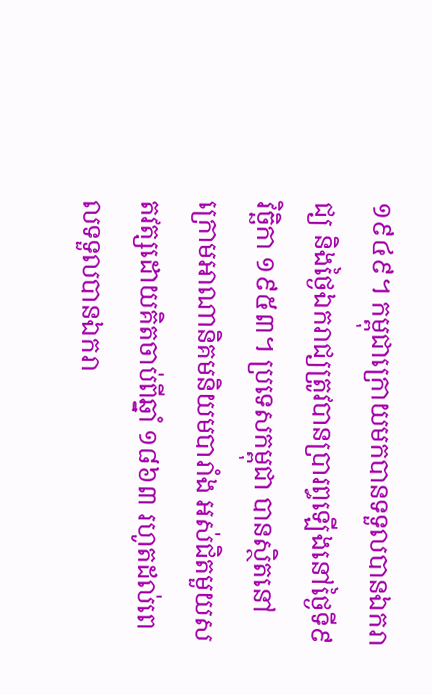១៩៤៩។ កម្ពុជាក្រោយមកបានទទួលបានឯករាជ្យ និងថ្ងៃឯករាជ្យត្រូវបានប្រារព្ធឡើងនៅថ្ងៃទី៩ វិច្ឆិកា ១៩៥៣។ ប្រទេសកម្ពុជា បានស្ថិតនៅក្រោមអាណានិគមនិយមបារាំង អស់ជិតមួយសតវត្សដោយគិតចាប់ពីឆ្នាំ ១៨៦៣ រហូតដល់ពេលទទួលបានឯករា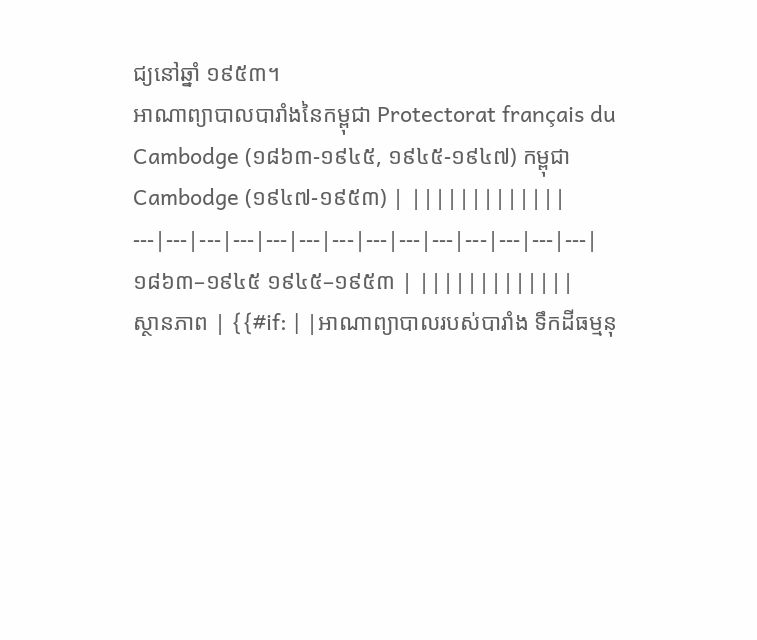ជ្យនៅឆ្នាំ ១៩៥៣។
អាណាព្យាបាលបារាំងនៃកម្ពុជា Protectorat français du Cambodge (១៨៦៣-១៩៤៥, ១៩៤៥-១៩៤៧) កម្ពុជា Cambodge (១៩៤៧-១៩៥៣) | |||||||||||||
---|---|---|---|---|---|---|---|---|---|---|---|---|---|
១៨៦៣–១៩៤៥ ១៩៤៥–១៩៥៣ | |||||||||||||
ស្ថានភាព | {{#if: | |អាណាព្យាបាលរបស់បារាំង ទឹកដីធម្មនុ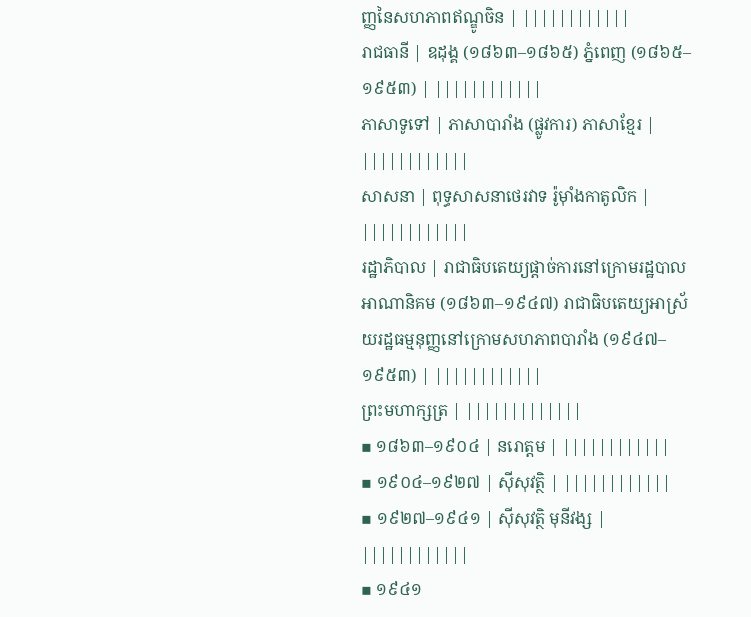ញ្ញនៃសហភាពឥណ្ឌូចិន | ||||||||||||
រាជធានី | ឧដុង្គ (១៨៦៣–១៨៦៥) ភ្នំពេញ (១៨៦៥–១៩៥៣) | ||||||||||||
ភាសាទូទៅ | ភាសាបារាំង (ផ្លូវការ) ភាសាខ្មែរ | ||||||||||||
សាសនា | ពុទ្ធសាសនាថេរវាទ រ៉ូម៉ាំងកាតូលិក | ||||||||||||
រដ្ឋាភិបាល | រាជាធិបតេយ្យផ្តាច់ការនៅក្រោមរដ្ឋបាលអាណានិគម (១៨៦៣–១៩៤៧) រាជាធិបតេយ្យអាស្រ័យរដ្ឋធម្មនុញ្ញនៅក្រោមសហភាពបារាំង (១៩៤៧–១៩៥៣) | ||||||||||||
ព្រះមហាក្សត្រ | |||||||||||||
▪ ១៨៦៣–១៩០៤ | នរោត្តម | ||||||||||||
▪ ១៩០៤–១៩២៧ | ស៊ីសុវត្ថិ | ||||||||||||
▪ ១៩២៧–១៩៤១ | ស៊ីសុវត្ថិ មុនីវង្ស | ||||||||||||
▪ ១៩៤១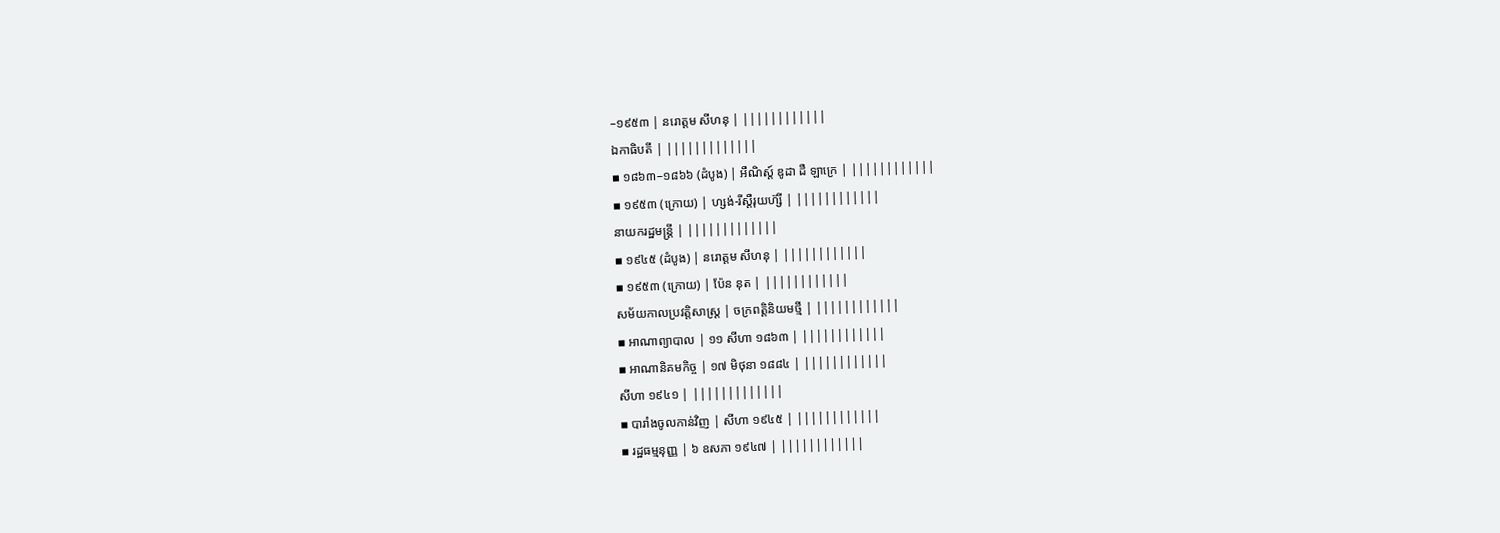–១៩៥៣ | នរោត្តម សីហនុ | ||||||||||||
ឯកាធិបតី | |||||||||||||
▪ ១៨៦៣–១៨៦៦ (ដំបូង) | អឺណិស្ត៍ ឌូដា ដឺ ឡាក្រេ | ||||||||||||
▪ ១៩៥៣ (ក្រោយ) | ហ្សង់-រីស្តឺរុយហ៊្សី | ||||||||||||
នាយករដ្ឋមន្ត្រី | |||||||||||||
▪ ១៩៤៥ (ដំបូង) | នរោត្តម សីហនុ | ||||||||||||
▪ ១៩៥៣ (ក្រោយ) | ប៉ែន នុត | ||||||||||||
សម័យកាលប្រវត្តិសាស្រ្ត | ចក្រពត្តិនិយមថ្មី | ||||||||||||
▪ អាណាព្យាបាល | ១១ សីហា ១៨៦៣ | ||||||||||||
▪ អាណានិគមកិច្ច | ១៧ មិថុនា ១៨៨៤ | ||||||||||||
សីហា ១៩៤១ | |||||||||||||
▪ បារាំងចូលកាន់វិញ | សីហា ១៩៤៥ | ||||||||||||
▪ រដ្ឋធម្មនុញ្ញ | ៦ ឧសភា ១៩៤៧ | ||||||||||||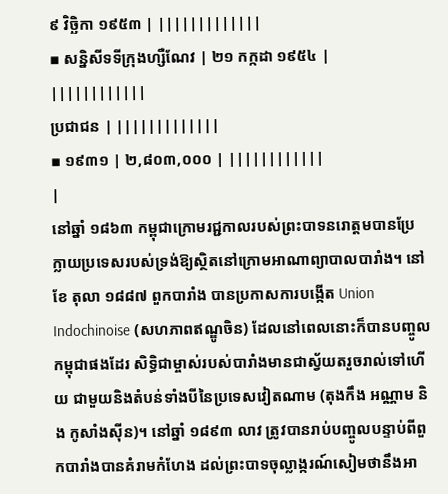៩ វិច្ឆិកា ១៩៥៣ | |||||||||||||
▪ សន្និសីទទីក្រុងហ្សឺណែវ | ២១ កក្កដា ១៩៥៤ | ||||||||||||
ប្រជាជន | |||||||||||||
▪ ១៩៣១ | ២,៨០៣,០០០ | ||||||||||||
|
នៅឆ្នាំ ១៨៦៣ កម្ពុជាក្រោមរជ្ជកាលរបស់ព្រះបាទនរោត្តមបានប្រែក្លាយប្រទេសរបស់ទ្រង់ឱ្យស្ថិតនៅក្រោមអាណាព្យាបាលបារាំង។ នៅខែ តុលា ១៨៨៧ ពួកបារាំង បានប្រកាសការបង្កើត Union Indochinoise (សហភាពឥណ្ឌូចិន) ដែលនៅពេលនោះក៏បានបញ្ចូលកម្ពុជាផងដែរ សិទ្ធិជាម្ចាស់របស់បារាំងមានជាស្វ័យតរួចរាល់ទៅហើយ ជាមួយនិងតំបន់ទាំងបីនៃប្រទេសវៀតណាម (តុងកឹង អណ្ណាម និង កូសាំងស៊ីន)។ នៅឆ្នាំ ១៨៩៣ លាវ ត្រូវបានរាប់បញ្ចូលបន្ទាប់ពីពួកបារាំងបានគំរាមកំហែង ដល់ព្រះបាទចុល្លាង្ករណ៍សៀមថានឹងអា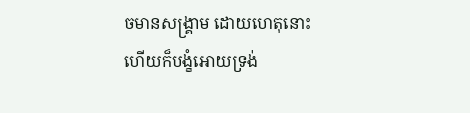ចមានសង្គ្រាម ដោយហេតុនោះហើយក៏បង្ខំអោយទ្រង់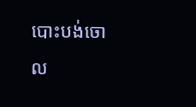បោះបង់ចោល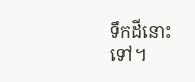ទឹកដីនោះទៅ។